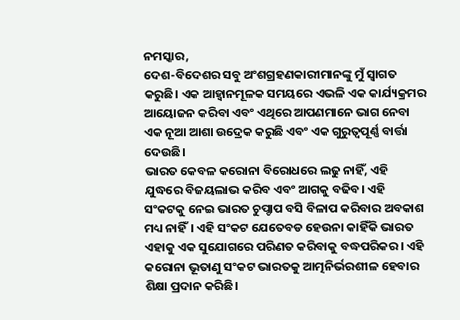ନମସ୍କାର,
ଦେଶ-ବିଦେଶର ସବୁ ଅଂଶଗ୍ରହଣକାରୀମାନଙ୍କୁ ମୁଁ ସ୍ୱାଗତ କରୁଛି। ଏକ ଆହ୍ୱାନମୂଳକ ସମୟରେ ଏଭଳି ଏକ କାର୍ଯ୍ୟକ୍ରମର ଆୟୋଜନ କରିବା ଏବଂ ଏଥିରେ ଆପଣମାନେ ଭାଗ ନେବା ଏକ ନୂଆ ଆଶା ଉଦ୍ରେକ କରୁଛି ଏବଂ ଏକ ଗୁରୁତ୍ୱପୂର୍ଣ୍ଣ ବାର୍ତ୍ତା ଦେଉଛି।
ଭାରତ କେବଳ କରୋନା ବିରୋଧରେ ଲଢୁ ନାହିଁ, ଏହି ଯୁଦ୍ଧରେ ବିଜୟଲାଭ କରିବ ଏବଂ ଆଗକୁ ବଢିବ। ଏହି ସଂକଟକୁ ନେଇ ଭାରତ ଚୁପ୍ଚାପ ବସି ବିଳାପ କରିବାର ଅବକାଶ ମଧ୍ୟ ନାହିଁ। ଏହି ସଂକଟ ଯେତେବଡ ହେଉନା କାହିଁକି ଭାରତ ଏହାକୁ ଏକ ସୁଯୋଗରେ ପରିଣତ କରିବାକୁ ବଦ୍ଧପରିକର। ଏହି କରୋନା ଭୂତାଣୁ ସଂକଟ ଭାରତକୁ ଆତ୍ମନିର୍ଭରଶୀଳ ହେବାର ଶିକ୍ଷା ପ୍ରଦାନ କରିଛି।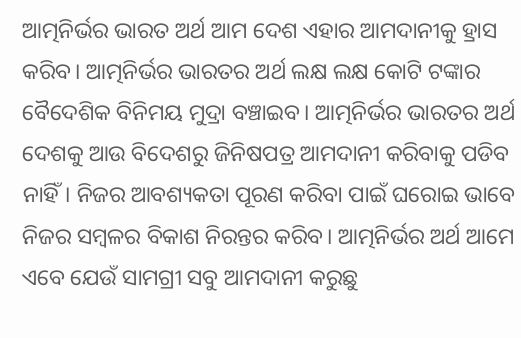ଆତ୍ମନିର୍ଭର ଭାରତ ଅର୍ଥ ଆମ ଦେଶ ଏହାର ଆମଦାନୀକୁ ହ୍ରାସ କରିବ। ଆତ୍ମନିର୍ଭର ଭାରତର ଅର୍ଥ ଲକ୍ଷ ଲକ୍ଷ କୋଟି ଟଙ୍କାର ବୈଦେଶିକ ବିନିମୟ ମୁଦ୍ରା ବଞ୍ଚାଇବ। ଆତ୍ମନିର୍ଭର ଭାରତର ଅର୍ଥ ଦେଶକୁ ଆଉ ବିଦେଶରୁ ଜିନିଷପତ୍ର ଆମଦାନୀ କରିବାକୁ ପଡିବ ନାହିଁ। ନିଜର ଆବଶ୍ୟକତା ପୂରଣ କରିବା ପାଇଁ ଘରୋଇ ଭାବେ ନିଜର ସମ୍ବଳର ବିକାଶ ନିରନ୍ତର କରିବ। ଆତ୍ମନିର୍ଭର ଅର୍ଥ ଆମେ ଏବେ ଯେଉଁ ସାମଗ୍ରୀ ସବୁ ଆମଦାନୀ କରୁଛୁ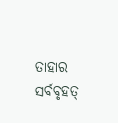ତାହାର ସର୍ବବୃହତ୍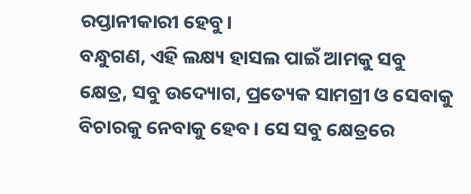ରପ୍ତାନୀକାରୀ ହେବୁ।
ବନ୍ଧୁଗଣ, ଏହି ଲକ୍ଷ୍ୟ ହାସଲ ପାଇଁ ଆମକୁ ସବୁ କ୍ଷେତ୍ର, ସବୁ ଉଦ୍ୟୋଗ, ପ୍ରତ୍ୟେକ ସାମଗ୍ରୀ ଓ ସେବାକୁ ବିଚାରକୁ ନେବାକୁ ହେବ। ସେ ସବୁ କ୍ଷେତ୍ରରେ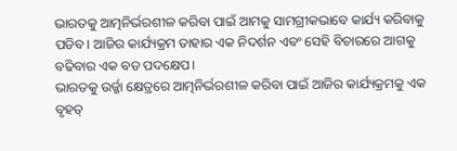ଭାରତକୁ ଆତ୍ମନିର୍ଭରଶୀଳ କରିବା ପାଇଁ ଆମକୁ ସାମଗ୍ରୀକଭାବେ କାର୍ଯ୍ୟ କରିବାକୁ ପଡିବ। ଆଜିର କାର୍ଯ୍ୟକ୍ରମ ତାହାର ଏକ ନିଦର୍ଶନ ଏବଂ ସେହି ବିଚାରରେ ଆଗକୁ ବଢିବାର ଏକ ବଡ ପଦକ୍ଷେପ।
ଭାରତକୁ ଉର୍ଜ୍ଜା କ୍ଷେତ୍ରରେ ଆତ୍ମନିର୍ଭରଶୀଳ କରିବା ପାଇଁ ଆଜିର କାର୍ଯ୍ୟକ୍ରମକୁ ଏକ ବୃହତ୍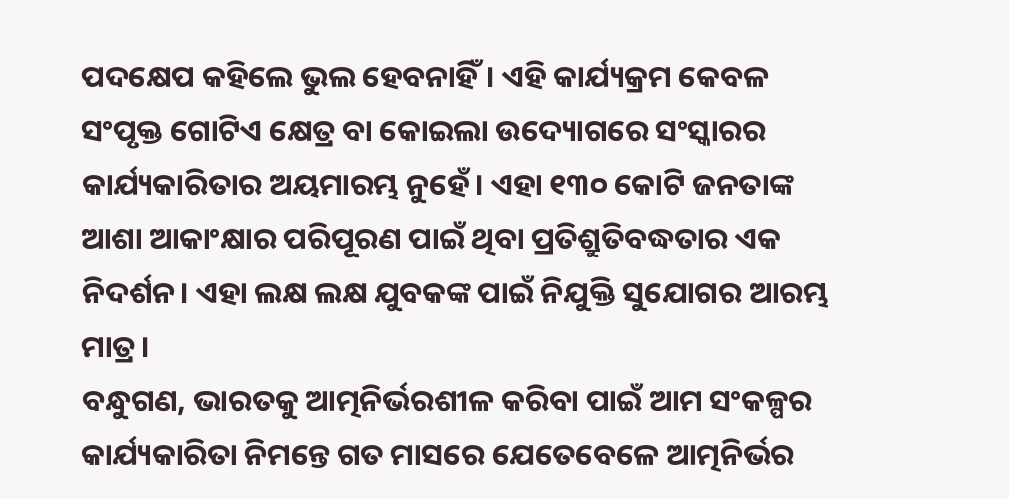ପଦକ୍ଷେପ କହିଲେ ଭୁଲ ହେବନାହିଁ। ଏହି କାର୍ଯ୍ୟକ୍ରମ କେବଳ ସଂପୃକ୍ତ ଗୋଟିଏ କ୍ଷେତ୍ର ବା କୋଇଲା ଉଦ୍ୟୋଗରେ ସଂସ୍କାରର କାର୍ଯ୍ୟକାରିତାର ଅୟମାରମ୍ଭ ନୁହେଁ। ଏହା ୧୩୦ କୋଟି ଜନତାଙ୍କ ଆଶା ଆକାଂକ୍ଷାର ପରିପୂରଣ ପାଇଁ ଥିବା ପ୍ରତିଶ୍ରୁତିବଦ୍ଧତାର ଏକ ନିଦର୍ଶନ। ଏହା ଲକ୍ଷ ଲକ୍ଷ ଯୁବକଙ୍କ ପାଇଁ ନିଯୁକ୍ତି ସୁଯୋଗର ଆରମ୍ଭ ମାତ୍ର।
ବନ୍ଧୁଗଣ, ଭାରତକୁ ଆତ୍ମନିର୍ଭରଶୀଳ କରିବା ପାଇଁ ଆମ ସଂକଳ୍ପର କାର୍ଯ୍ୟକାରିତା ନିମନ୍ତେ ଗତ ମାସରେ ଯେତେବେଳେ ଆତ୍ମନିର୍ଭର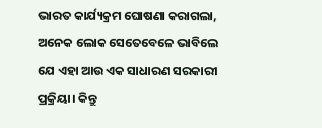ଭାରତ କାର୍ଯ୍ୟକ୍ରମ ଘୋଷଣା କରାଗଲା, ଅନେକ ଲୋକ ସେତେବେଳେ ଭାବିଲେ ଯେ ଏହା ଆଉ ଏକ ସାଧାରଣ ସରକାରୀ ପ୍ରକ୍ରିୟା। କିନ୍ତୁ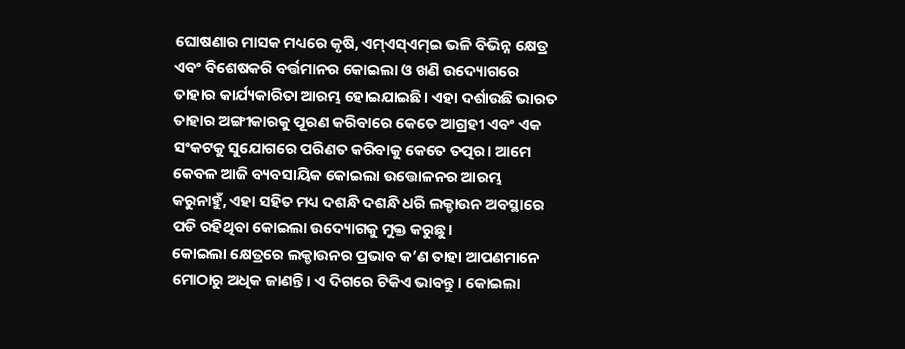ଘୋଷଣାର ମାସକ ମଧ୍ୟରେ କୃଷି, ଏମ୍ଏସ୍ଏମ୍ଇ ଭଳି ବିଭିନ୍ନ କ୍ଷେତ୍ର ଏବଂ ବିଶେଷକରି ବର୍ତ୍ତମାନର କୋଇଲା ଓ ଖଣି ଉଦ୍ୟୋଗରେ ତାହାର କାର୍ଯ୍ୟକାରିତା ଆରମ୍ଭ ହୋଇଯାଇଛି। ଏହା ଦର୍ଶାଉଛି ଭାରତ ତାହାର ଅଙ୍ଗୀକାରକୁ ପୂରଣ କରିବାରେ କେତେ ଆଗ୍ରହୀ ଏବଂ ଏକ ସଂକଟକୁ ସୁଯୋଗରେ ପରିଣତ କରିବାକୁ କେତେ ତତ୍ପର। ଆମେ କେବଳ ଆଜି ବ୍ୟବସାୟିକ କୋଇଲା ଉତ୍ତୋଳନର ଆରମ୍ଭ କରୁନାହୁଁ, ଏହା ସହିତ ମଧ୍ୟ ଦଶନ୍ଧି ଦଶନ୍ଧି ଧରି ଲକ୍ଡାଉନ ଅବସ୍ଥାରେ ପଡି ରହିଥିବା କୋଇଲା ଉଦ୍ୟୋଗକୁ ମୁକ୍ତ କରୁଛୁ।
କୋଇଲା କ୍ଷେତ୍ରରେ ଲକ୍ଡାଉନର ପ୍ରଭାବ କ’ଣ ତାହା ଆପଣମାନେ ମୋଠାରୁ ଅଧିକ ଜାଣନ୍ତି। ଏ ଦିଗରେ ଟିକିଏ ଭାବନ୍ତୁ। କୋଇଲା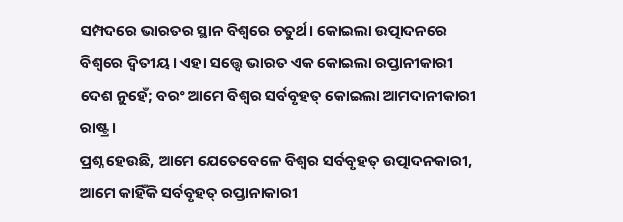ସମ୍ପଦରେ ଭାରତର ସ୍ଥାନ ବିଶ୍ୱରେ ଚତୁର୍ଥ। କୋଇଲା ଉତ୍ପାଦନରେ ବିଶ୍ୱରେ ଦ୍ୱିତୀୟ। ଏହା ସତ୍ତ୍ୱେ ଭାରତ ଏକ କୋଇଲା ରପ୍ତାନୀକାରୀ ଦେଶ ନୁହେଁ; ବରଂ ଆମେ ବିଶ୍ୱର ସର୍ବବୃହତ୍ କୋଇଲା ଆମଦାନୀକାରୀ ରାଷ୍ଟ୍ର।
ପ୍ରଶ୍ନ ହେଉଛି, ଆମେ ଯେତେବେଳେ ବିଶ୍ୱର ସର୍ବବୃହତ୍ ଉତ୍ପାଦନକାରୀ, ଆମେ କାହିଁକି ସର୍ବବୃହତ୍ ରପ୍ତାନାକାରୀ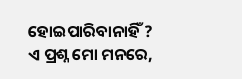ହୋଇପାରିବାନାହିଁ ? ଏ ପ୍ରଶ୍ନ ମୋ ମନରେ,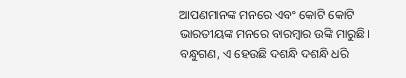ଆପଣମାନଙ୍କ ମନରେ ଏବଂ କୋଟି କୋଟି ଭାରତୀୟଙ୍କ ମନରେ ବାରମ୍ବାର ଉଙ୍କି ମାରୁଛି।
ବନ୍ଧୁଗଣ, ଏ ହେଉଛି ଦଶନ୍ଧି ଦଶନ୍ଧି ଧରି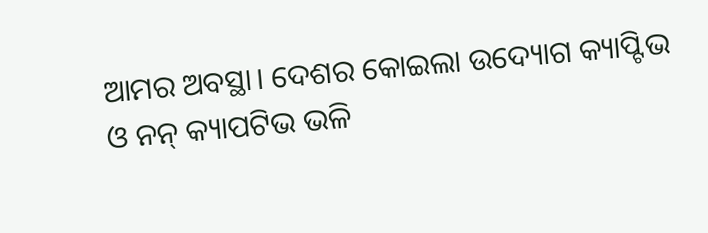ଆମର ଅବସ୍ଥା। ଦେଶର କୋଇଲା ଉଦ୍ୟୋଗ କ୍ୟାପ୍ଟିଭ ଓ ନନ୍ କ୍ୟାପଟିଭ ଭଳି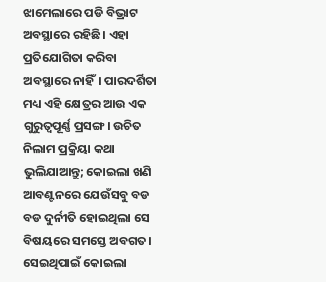ଝାମେଲାରେ ପଡି ବିଭ୍ରାଟ ଅବସ୍ଥାରେ ରହିଛି। ଏହା ପ୍ରତିଯୋଗିତା କରିବା ଅବସ୍ଥାରେ ନାହିଁ। ପାରଦର୍ଶିତା ମଧ୍ୟ ଏହି କ୍ଷେତ୍ରର ଆଉ ଏକ ଗୁରୁତ୍ୱପୂର୍ଣ୍ଣ ପ୍ରସଙ୍ଗ। ଉଚିତ ନିଲାମ ପ୍ରକ୍ରିୟା କଥା ଭୁଲିଯାଆନ୍ତୁ; କୋଇଲା ଖଣି ଆବଣ୍ଟନରେ ଯେଉଁସବୁ ବଡ ବଡ ଦୁର୍ନୀତି ହୋଇଥିଲା ସେ ବିଷୟରେ ସମସ୍ତେ ଅବଗତ। ସେଇଥିପାଇଁ କୋଇଲା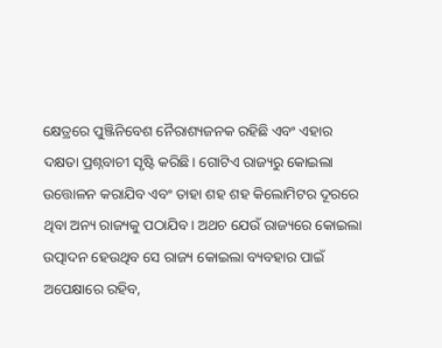କ୍ଷେତ୍ରରେ ପୁଞ୍ଜିନିବେଶ ନୈରାଶ୍ୟଜନକ ରହିଛି ଏବଂ ଏହାର ଦକ୍ଷତା ପ୍ରଶ୍ନବାଚୀ ସୃଷ୍ଟି କରିଛି। ଗୋଟିଏ ରାଜ୍ୟରୁ କୋଇଲା ଉତ୍ତୋଳନ କରାଯିବ ଏବଂ ତାହା ଶହ ଶହ କିଲୋମିଟର ଦୂରରେ ଥିବା ଅନ୍ୟ ରାଜ୍ୟକୁ ପଠାଯିବ। ଅଥଚ ଯେଉଁ ରାଜ୍ୟରେ କୋଇଲା ଉତ୍ପାଦନ ହେଉଥିବ ସେ ରାଜ୍ୟ କୋଇଲା ବ୍ୟବହାର ପାଇଁ ଅପେକ୍ଷାରେ ରହିବ,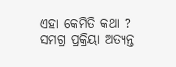ଏହା କେମିତି କଥା ? ସମଗ୍ର ପ୍ରକ୍ରିୟା ଅତ୍ୟନ୍ତ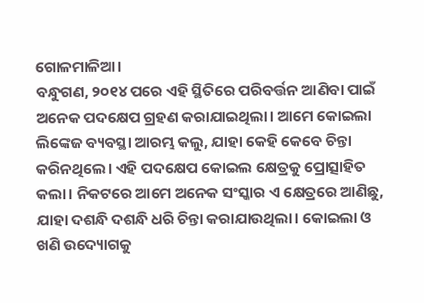ଗୋଳମାଳିଆ।
ବନ୍ଧୁଗଣ, ୨୦୧୪ ପରେ ଏହି ସ୍ଥିତିରେ ପରିବର୍ତ୍ତନ ଆଣିବା ପାଇଁ ଅନେକ ପଦକ୍ଷେପ ଗ୍ରହଣ କରାଯାଇଥିଲା। ଆମେ କୋଇଲା ଲିଙ୍କେଜ ବ୍ୟବସ୍ଥା ଆରମ୍ଭ କଲୁ, ଯାହା କେହି କେବେ ଚିନ୍ତା କରିନଥିଲେ। ଏହି ପଦକ୍ଷେପ କୋଇଲ କ୍ଷେତ୍ରକୁ ପ୍ରୋତ୍ସାହିତ କଲା। ନିକଟରେ ଆମେ ଅନେକ ସଂସ୍କାର ଏ କ୍ଷେତ୍ରରେ ଆଣିଛୁ, ଯାହା ଦଶନ୍ଧି ଦଶନ୍ଧି ଧରି ଚିନ୍ତା କରାଯାଉଥିଲା। କୋଇଲା ଓ ଖଣି ଉଦ୍ୟୋଗକୁ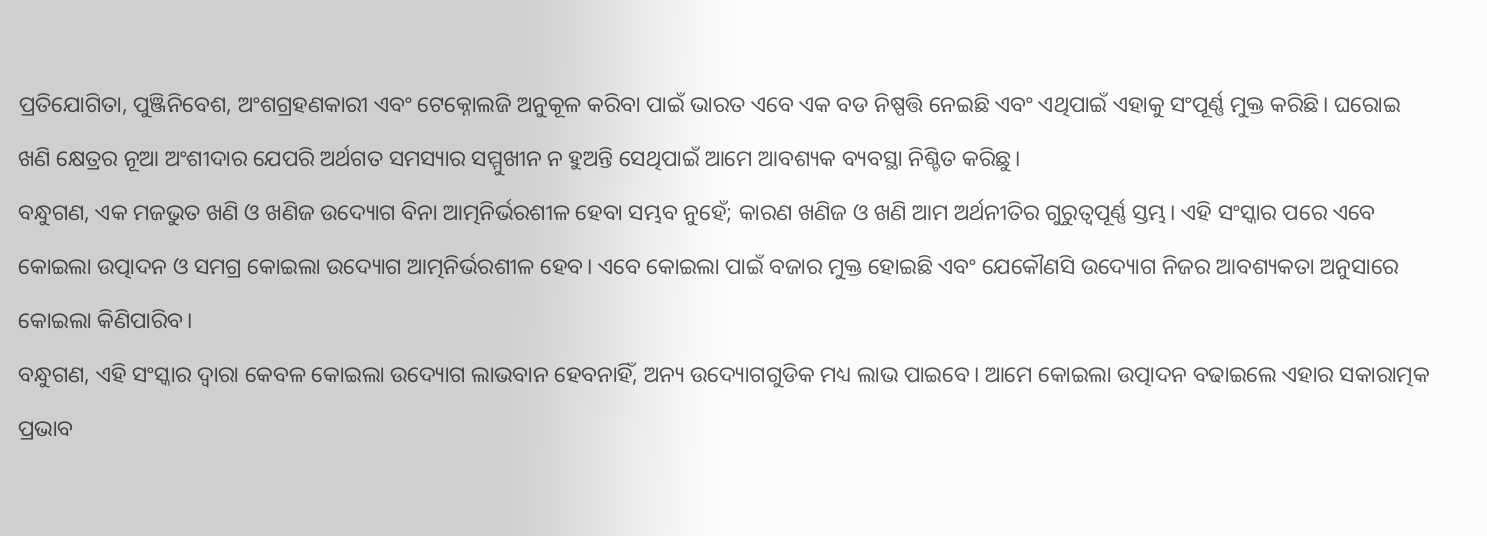ପ୍ରତିଯୋଗିତା, ପୁଞ୍ଜିନିବେଶ, ଅଂଶଗ୍ରହଣକାରୀ ଏବଂ ଟେକ୍ନୋଲଜି ଅନୁକୂଳ କରିବା ପାଇଁ ଭାରତ ଏବେ ଏକ ବଡ ନିଷ୍ପତ୍ତି ନେଇଛି ଏବଂ ଏଥିପାଇଁ ଏହାକୁ ସଂପୂର୍ଣ୍ଣ ମୁକ୍ତ କରିଛି। ଘରୋଇ ଖଣି କ୍ଷେତ୍ରର ନୂଆ ଅଂଶୀଦାର ଯେପରି ଅର୍ଥଗତ ସମସ୍ୟାର ସମ୍ମୁଖୀନ ନ ହୁଅନ୍ତି ସେଥିପାଇଁ ଆମେ ଆବଶ୍ୟକ ବ୍ୟବସ୍ଥା ନିଶ୍ଚିତ କରିଛୁ।
ବନ୍ଧୁଗଣ, ଏକ ମଜଭୁତ ଖଣି ଓ ଖଣିଜ ଉଦ୍ୟୋଗ ବିନା ଆତ୍ମନିର୍ଭରଶୀଳ ହେବା ସମ୍ଭବ ନୁହେଁ; କାରଣ ଖଣିଜ ଓ ଖଣି ଆମ ଅର୍ଥନୀତିର ଗୁରୁତ୍ୱପୂର୍ଣ୍ଣ ସ୍ତମ୍ଭ। ଏହି ସଂସ୍କାର ପରେ ଏବେ କୋଇଲା ଉତ୍ପାଦନ ଓ ସମଗ୍ର କୋଇଲା ଉଦ୍ୟୋଗ ଆତ୍ମନିର୍ଭରଶୀଳ ହେବ। ଏବେ କୋଇଲା ପାଇଁ ବଜାର ମୁକ୍ତ ହୋଇଛି ଏବଂ ଯେକୌଣସି ଉଦ୍ୟୋଗ ନିଜର ଆବଶ୍ୟକତା ଅନୁସାରେ କୋଇଲା କିଣିପାରିବ।
ବନ୍ଧୁଗଣ, ଏହି ସଂସ୍କାର ଦ୍ୱାରା କେବଳ କୋଇଲା ଉଦ୍ୟୋଗ ଲାଭବାନ ହେବନାହିଁ, ଅନ୍ୟ ଉଦ୍ୟୋଗଗୁଡିକ ମଧ୍ୟ ଲାଭ ପାଇବେ। ଆମେ କୋଇଲା ଉତ୍ପାଦନ ବଢାଇଲେ ଏହାର ସକାରାତ୍ମକ ପ୍ରଭାବ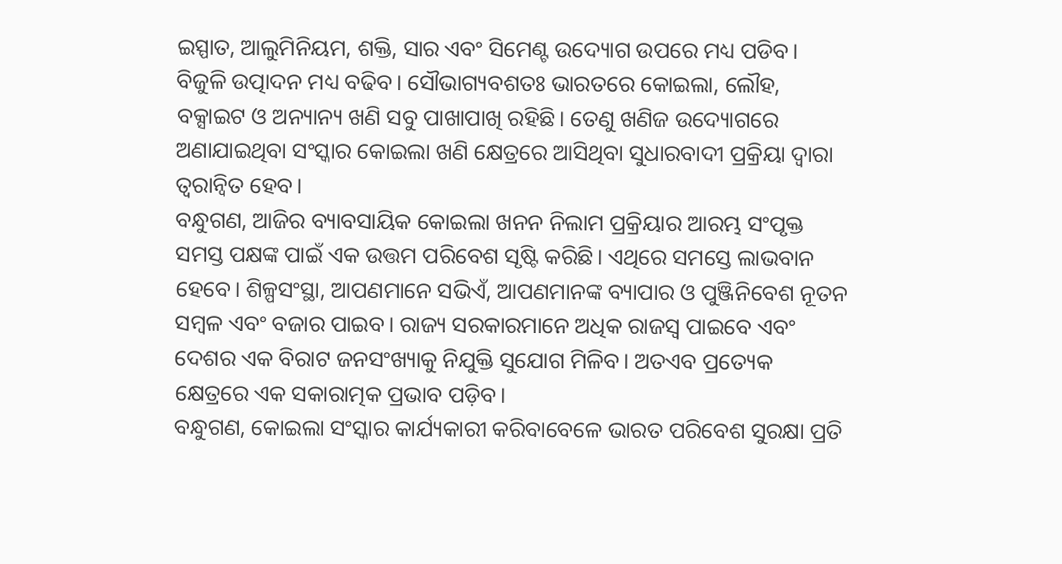ଇସ୍ପାତ, ଆଲୁମିନିୟମ, ଶକ୍ତି, ସାର ଏବଂ ସିମେଣ୍ଟ ଉଦ୍ୟୋଗ ଉପରେ ମଧ୍ୟ ପଡିବ। ବିଜୁଳି ଉତ୍ପାଦନ ମଧ୍ୟ ବଢିବ। ସୌଭାଗ୍ୟବଶତଃ ଭାରତରେ କୋଇଲା, ଲୌହ, ବକ୍ସାଇଟ ଓ ଅନ୍ୟାନ୍ୟ ଖଣି ସବୁ ପାଖାପାଖି ରହିଛି। ତେଣୁ ଖଣିଜ ଉଦ୍ୟୋଗରେ ଅଣାଯାଇଥିବା ସଂସ୍କାର କୋଇଲା ଖଣି କ୍ଷେତ୍ରରେ ଆସିଥିବା ସୁଧାରବାଦୀ ପ୍ରକ୍ରିୟା ଦ୍ୱାରା ତ୍ୱରାନ୍ୱିତ ହେବ।
ବନ୍ଧୁଗଣ, ଆଜିର ବ୍ୟାବସାୟିକ କୋଇଲା ଖନନ ନିଲାମ ପ୍ରକ୍ରିୟାର ଆରମ୍ଭ ସଂପୃକ୍ତ ସମସ୍ତ ପକ୍ଷଙ୍କ ପାଇଁ ଏକ ଉତ୍ତମ ପରିବେଶ ସୃଷ୍ଟି କରିଛି। ଏଥିରେ ସମସ୍ତେ ଲାଭବାନ ହେବେ। ଶିଳ୍ପସଂସ୍ଥା, ଆପଣମାନେ ସଭିଏଁ, ଆପଣମାନଙ୍କ ବ୍ୟାପାର ଓ ପୁଞ୍ଜିନିବେଶ ନୂତନ ସମ୍ବଳ ଏବଂ ବଜାର ପାଇବ। ରାଜ୍ୟ ସରକାରମାନେ ଅଧିକ ରାଜସ୍ୱ ପାଇବେ ଏବଂ ଦେଶର ଏକ ବିରାଟ ଜନସଂଖ୍ୟାକୁ ନିଯୁକ୍ତି ସୁଯୋଗ ମିଳିବ। ଅତଏବ ପ୍ରତ୍ୟେକ କ୍ଷେତ୍ରରେ ଏକ ସକାରାତ୍ମକ ପ୍ରଭାବ ପଡ଼ିବ।
ବନ୍ଧୁଗଣ, କୋଇଲା ସଂସ୍କାର କାର୍ଯ୍ୟକାରୀ କରିବାବେଳେ ଭାରତ ପରିବେଶ ସୁରକ୍ଷା ପ୍ରତି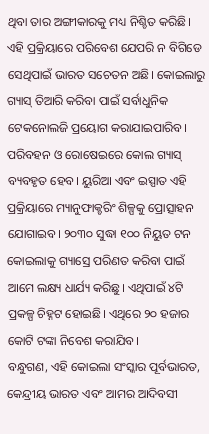ଥିବା ତାର ଅଙ୍ଗୀକାରକୁ ମଧ୍ୟ ନିଶ୍ଚିତ କରିଛି। ଏହି ପ୍ରକ୍ରିୟାରେ ପରିବେଶ ଯେପରି ନ ବିଗିଡେ ସେଥିପାଇଁ ଭାରତ ସଚେତନ ଅଛି। କୋଇଲାରୁ ଗ୍ୟାସ୍ ତିଆରି କରିବା ପାଇଁ ସର୍ବାଧୁନିକ ଟେକନୋଲଜି ପ୍ରୟୋଗ କରାଯାଇପାରିବ। ପରିବହନ ଓ ରୋଷେଇରେ କୋଲ ଗ୍ୟାସ୍ ବ୍ୟବହୃତ ହେବ। ୟୁରିଆ ଏବଂ ଇସ୍ପାତ ଏହି ପ୍ରକ୍ରିୟାରେ ମ୍ୟାନୁଫାକ୍ଚରିଂ ଶିଳ୍ପକୁ ପ୍ରୋତ୍ସାହନ ଯୋଗାଇବ। ୨୦୩୦ ସୁଦ୍ଧା ୧୦୦ ନିୟୁତ ଟନ କୋଇଲାକୁ ଗ୍ୟାସ୍ରେ ପରିଣତ କରିବା ପାଇଁ ଆମେ ଲକ୍ଷ୍ୟ ଧାର୍ଯ୍ୟ କରିଛୁ। ଏଥିପାଇଁ ୪ଟି ପ୍ରକଳ୍ପ ଚିହ୍ନଟ ହୋଇଛି। ଏଥିରେ ୨୦ ହଜାର କୋଟି ଟଙ୍କା ନିବେଶ କରାଯିବ।
ବନ୍ଧୁଗଣ, ଏହି କୋଇଲା ସଂସ୍କାର ପୂର୍ବଭାରତ, କେନ୍ଦ୍ରୀୟ ଭାରତ ଏବଂ ଆମର ଆଦିବସୀ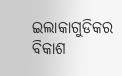ଇଲାକାଗୁଡିକର ବିକାଶ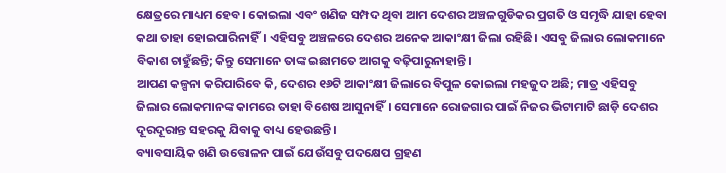କ୍ଷେତ୍ରରେ ମାଧ୍ୟମ ହେବ। କୋଇଲା ଏବଂ ଖଣିଜ ସମ୍ପଦ ଥିବା ଆମ ଦେଶର ଅଞ୍ଚଳଗୁଡିକର ପ୍ରଗତି ଓ ସମୃଦ୍ଧି ଯାହା ହେବା କଥା ତାହା ହୋଇପାରିନାହିଁ। ଏହିସବୁ ଅଞ୍ଚଳରେ ଦେଶର ଅନେକ ଆକାଂକ୍ଷୀ ଜିଲା ରହିଛି। ଏସବୁ ଜିଲାର ଲୋକମାନେ ବିକାଶ ଚାହୁଁଛନ୍ତି; କିନ୍ତୁ ସେମାନେ ତାଙ୍କ ଇଛାମତେ ଆଗକୁ ବଢ଼ିପାରୁନାହାନ୍ତି।
ଆପଣ କଳ୍ପନା କରିପାରିବେ କି, ଦେଶର ୧୬ଟି ଆକାଂକ୍ଷୀ ଜିଲାରେ ବିପୁଳ କୋଇଲା ମହଜୁଦ ଅଛି; ମାତ୍ର ଏହିସବୁ ଜିଲାର ଲୋକମାନଙ୍କ କାମରେ ତାହା ବିଶେଷ ଆସୁନାହିଁ। ସେମାନେ ରୋଜଗାର ପାଇଁ ନିଜର ଭିଟାମାଟି ଛାଡ଼ି ଦେଶର ଦୂରଦୂରାନ୍ତ ସହରକୁ ଯିବାକୁ ବାଧ୍ୟ ହେଉଛନ୍ତି।
ବ୍ୟାବସାୟିକ ଖଣି ଉତ୍ତୋଳନ ପାଇଁ ଯେଉଁସବୁ ପଦକ୍ଷେପ ଗ୍ରହଣ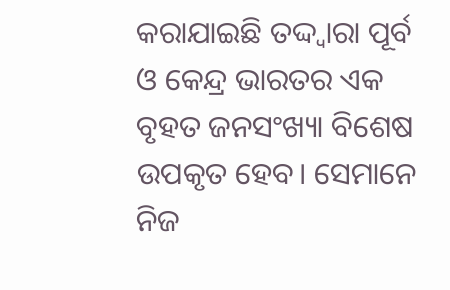କରାଯାଇଛି ତଦ୍ଦ୍ୱାରା ପୂର୍ବ ଓ କେନ୍ଦ୍ର ଭାରତର ଏକ ବୃହତ ଜନସଂଖ୍ୟା ବିଶେଷ ଉପକୃତ ହେବ। ସେମାନେ ନିଜ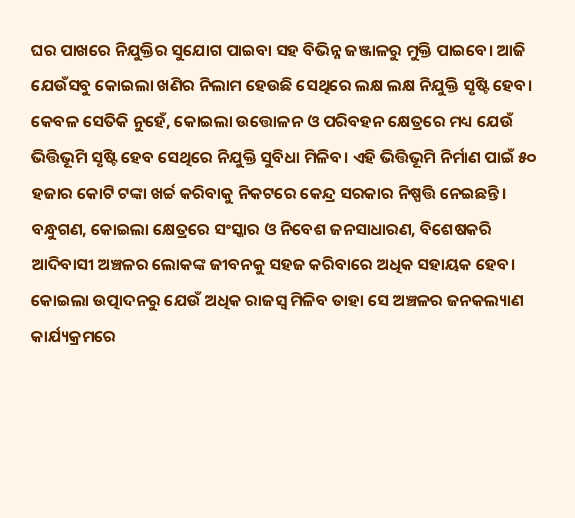ଘର ପାଖରେ ନିଯୁକ୍ତିର ସୁଯୋଗ ପାଇବା ସହ ବିଭିନ୍ନ ଜଞ୍ଜାଳରୁ ମୁକ୍ତି ପାଇବେ। ଆଜି ଯେଉଁସବୁ କୋଇଲା ଖଣିର ନିଲାମ ହେଉଛି ସେଥିରେ ଲକ୍ଷ ଲକ୍ଷ ନିଯୁକ୍ତି ସୃଷ୍ଟି ହେବ। କେବଳ ସେତିକି ନୁହେଁ, କୋଇଲା ଉତ୍ତୋଳନ ଓ ପରିବହନ କ୍ଷେତ୍ରରେ ମଧ୍ୟ ଯେଉଁ ଭିତ୍ତିଭୂମି ସୃଷ୍ଟି ହେବ ସେଥିରେ ନିଯୁକ୍ତି ସୁବିଧା ମିଳିବ। ଏହି ଭିତ୍ତିଭୂମି ନିର୍ମାଣ ପାଇଁ ୫୦ ହଜାର କୋଟି ଟଙ୍କା ଖର୍ଚ୍ଚ କରିବାକୁ ନିକଟରେ କେନ୍ଦ୍ର ସରକାର ନିଷ୍ପତ୍ତି ନେଇଛନ୍ତି।
ବନ୍ଧୁଗଣ, କୋଇଲା କ୍ଷେତ୍ରରେ ସଂସ୍କାର ଓ ନିବେଶ ଜନସାଧାରଣ, ବିଶେଷକରି ଆଦିବାସୀ ଅଞ୍ଚଳର ଲୋକଙ୍କ ଜୀବନକୁ ସହଜ କରିବାରେ ଅଧିକ ସହାୟକ ହେବ। କୋଇଲା ଉତ୍ପାଦନରୁ ଯେଉଁ ଅଧିକ ରାଜସ୍ୱ ମିଳିବ ତାହା ସେ ଅଞ୍ଚଳର ଜନକଲ୍ୟାଣ କାର୍ଯ୍ୟକ୍ରମରେ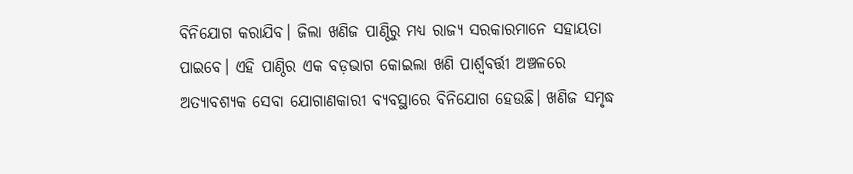ବିନିଯୋଗ କରାଯିବ। ଜିଲା ଖଣିଜ ପାଣ୍ଠିରୁ ମଧ୍ୟ ରାଜ୍ୟ ସରକାରମାନେ ସହାୟତା ପାଇବେ। ଏହି ପାଣ୍ଠିର ଏକ ବଡ଼ଭାଗ କୋଇଲା ଖଣି ପାର୍ଶ୍ଵବର୍ତ୍ତୀ ଅଞ୍ଚଳରେ ଅତ୍ୟାବଶ୍ୟକ ସେବା ଯୋଗାଣକାରୀ ବ୍ୟବସ୍ଥାରେ ବିନିଯୋଗ ହେଉଛି। ଖଣିଜ ସମୃଦ୍ଧ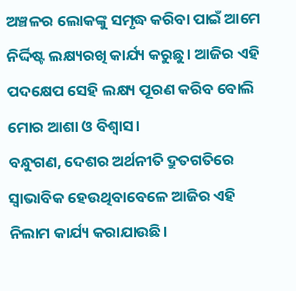ଅଞ୍ଚଳର ଲୋକଙ୍କୁ ସମୃଦ୍ଧ କରିବା ପାଇଁ ଆମେ ନିର୍ଦ୍ଦିଷ୍ଟ ଲକ୍ଷ୍ୟରଖି କାର୍ଯ୍ୟ କରୁଛୁ। ଆଜିର ଏହି ପଦକ୍ଷେପ ସେହି ଲକ୍ଷ୍ୟ ପୂରଣ କରିବ ବୋଲି ମୋର ଆଶା ଓ ବିଶ୍ୱାସ।
ବନ୍ଧୁଗଣ, ଦେଶର ଅର୍ଥନୀତି ଦ୍ରୁତଗତିରେ ସ୍ୱାଭାବିକ ହେଉଥିବାବେଳେ ଆଜିର ଏହି ନିଲାମ କାର୍ଯ୍ୟ କରାଯାଉଛି।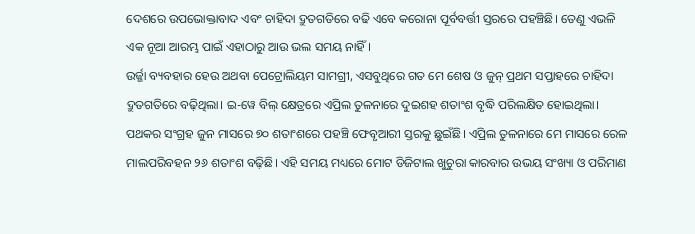ଦେଶରେ ଉପଭୋକ୍ତାବାଦ ଏବଂ ଚାହିଦା ଦ୍ରୁତଗତିରେ ବଢି ଏବେ କରୋନା ପୂର୍ବବର୍ତ୍ତୀ ସ୍ତରରେ ପହଞ୍ଚିଛି। ତେଣୁ ଏଭଳି ଏକ ନୂଆ ଆରମ୍ଭ ପାଇଁ ଏହାଠାରୁ ଆଉ ଭଲ ସମୟ ନାହିଁ।
ଉର୍ଜ୍ଜା ବ୍ୟବହାର ହେଉ ଅଥବା ପେଟ୍ରୋଲିୟମ ସାମଗ୍ରୀ, ଏସବୁଥିରେ ଗତ ମେ ଶେଷ ଓ ଜୁନ୍ ପ୍ରଥମ ସପ୍ତାହରେ ଚାହିଦା ଦ୍ରୁତଗତିରେ ବଢ଼ିଥିଲା। ଇ-ୱେ ବିଲ୍ କ୍ଷେତ୍ରରେ ଏପ୍ରିଲ ତୁଳନାରେ ଦୁଇଶହ ଶତାଂଶ ବୃଦ୍ଧି ପରିଲକ୍ଷିତ ହୋଇଥିଲା। ପଥକର ସଂଗ୍ରହ ଜୁନ ମାସରେ ୭୦ ଶତାଂଶରେ ପହଞ୍ଚି ଫେବୃଆରୀ ସ୍ତରକୁ ଛୁଇଁଛି। ଏପ୍ରିଲ ତୁଳନାରେ ମେ ମାସରେ ରେଳ ମାଲପରିବହନ ୨୬ ଶତାଂଶ ବଢ଼ିଛି। ଏହି ସମୟ ମଧ୍ୟରେ ମୋଟ ଡିଜିଟାଲ ଖୁଚୁରା କାରବାର ଉଭୟ ସଂଖ୍ୟା ଓ ପରିମାଣ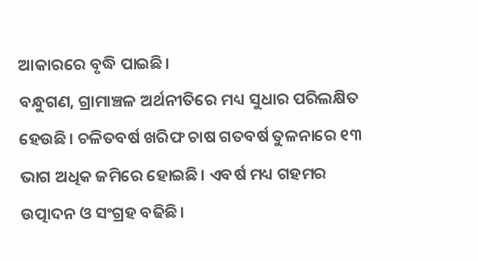ଆକାରରେ ବୃଦ୍ଧି ପାଇଛି।
ବନ୍ଧୁଗଣ, ଗ୍ରାମାଞ୍ଚଳ ଅର୍ଥନୀତିରେ ମଧ୍ୟ ସୁଧାର ପରିଲକ୍ଷିତ ହେଉଛି। ଚଳିତବର୍ଷ ଖରିଫ ଚାଷ ଗତବର୍ଷ ତୁଳନାରେ ୧୩ ଭାଗ ଅଧିକ ଜମିରେ ହୋଇଛି। ଏବର୍ଷ ମଧ୍ୟ ଗହମର ଉତ୍ପାଦନ ଓ ସଂଗ୍ରହ ବଢିଛି।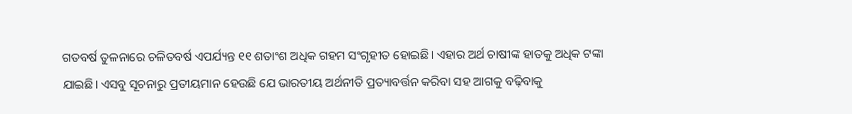ଗତବର୍ଷ ତୁଳନାରେ ଚଳିତବର୍ଷ ଏପର୍ଯ୍ୟନ୍ତ ୧୧ ଶତାଂଶ ଅଧିକ ଗହମ ସଂଗୃହୀତ ହୋଇଛି। ଏହାର ଅର୍ଥ ଚାଷୀଙ୍କ ହାତକୁ ଅଧିକ ଟଙ୍କା ଯାଇଛି। ଏସବୁ ସୂଚନାରୁ ପ୍ରତୀୟମାନ ହେଉଛି ଯେ ଭାରତୀୟ ଅର୍ଥନୀତି ପ୍ରତ୍ୟାବର୍ତ୍ତନ କରିବା ସହ ଆଗକୁ ବଢ଼ିବାକୁ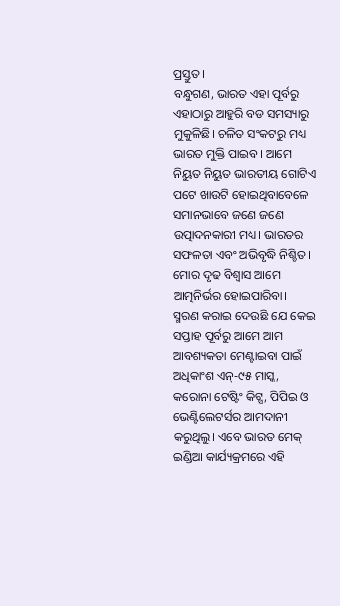ପ୍ରସ୍ତୁତ।
ବନ୍ଧୁଗଣ, ଭାରତ ଏହା ପୂର୍ବରୁ ଏହାଠାରୁ ଆହୁରି ବଡ ସମସ୍ୟାରୁ ମୁକୁଳିଛି। ଚଳିତ ସଂକଟରୁ ମଧ୍ୟ ଭାରତ ମୁକ୍ତି ପାଇବ। ଆମେ ନିୟୁତ ନିୟୁତ ଭାରତୀୟ ଗୋଟିଏ ପଟେ ଖାଉଟି ହୋଇଥିବାବେଳେ ସମାନଭାବେ ଜଣେ ଜଣେ ଉତ୍ପାଦନକାରୀ ମଧ୍ୟ। ଭାରତର ସଫଳତା ଏବଂ ଅଭିବୃଦ୍ଧି ନିଶ୍ଚିତ। ମୋର ଦୃଢ ବିଶ୍ୱାସ ଆମେ ଆତ୍ମନିର୍ଭର ହୋଇପାରିବା।
ସ୍ମରଣ କରାଇ ଦେଉଛି ଯେ କେଇ ସପ୍ତାହ ପୂର୍ବରୁ ଆମେ ଆମ ଆବଶ୍ୟକତା ମେଣ୍ଟାଇବା ପାଇଁ ଅଧିକାଂଶ ଏନ୍-୯୫ ମାସ୍କ, କରୋନା ଟେଷ୍ଟିଂ କିଟ୍ସ, ପିପିଇ ଓ ଭେଣ୍ଟିଲେଟର୍ସର ଆମଦାନୀ କରୁଥିଲୁ। ଏବେ ଭାରତ ମେକ୍ ଇଣ୍ଡିଆ କାର୍ଯ୍ୟକ୍ରମରେ ଏହି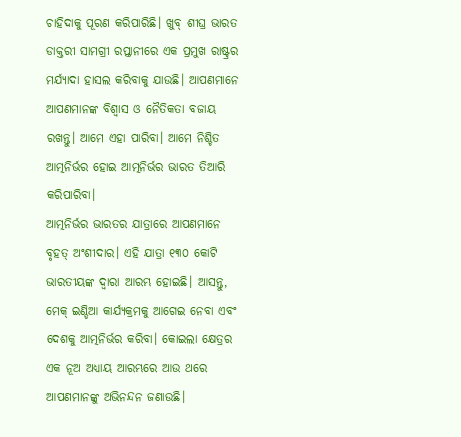ଚାହିଦାକୁ ପୂରଣ କରିପାରିଛି। ଖୁବ୍ ଶୀଘ୍ର ଭାରତ ଡାକ୍ତରୀ ସାମଗ୍ରୀ ରପ୍ତାନୀରେ ଏକ ପ୍ରମୁଖ ରାଷ୍ଟ୍ରର ମର୍ଯ୍ୟାଦା ହାସଲ କରିବାକୁ ଯାଉଛି। ଆପଣମାନେ ଆପଣମାନଙ୍କ ବିଶ୍ୱାସ ଓ ନୈତିକତା ବଜାୟ ରଖନ୍ତୁ। ଆମେ ଏହା ପାରିବା। ଆମେ ନିଶ୍ଚିତ ଆତ୍ମନିର୍ଭର ହୋଇ ଆତ୍ମନିର୍ଭର ଭାରତ ତିଆରି କରିପାରିବା।
ଆତ୍ମନିର୍ଭର ଭାରତର ଯାତ୍ରାରେ ଆପଣମାନେ ବୃହତ୍ ଅଂଶୀଦାର। ଏହି ଯାତ୍ରା ୧୩୦ କୋଟି ଭାରତୀୟଙ୍କ ଦ୍ୱାରା ଆରମ୍ଭ ହୋଇଛି। ଆସନ୍ତୁ, ମେକ୍ ଇଣ୍ଡିଆ କାର୍ଯ୍ୟକ୍ରମକୁ ଆଗେଇ ନେବା ଏବଂ ଦେଶକୁ ଆତ୍ମନିର୍ଭର କରିବା। କୋଇଲା କ୍ଷେତ୍ରର ଏକ ନୂଅ ଅଧ୍ୟାୟ ଆରମ୍ଭରେ ଆଉ ଥରେ ଆପଣମାନଙ୍କୁ ଅଭିନନ୍ଦନ ଜଣାଉଛି।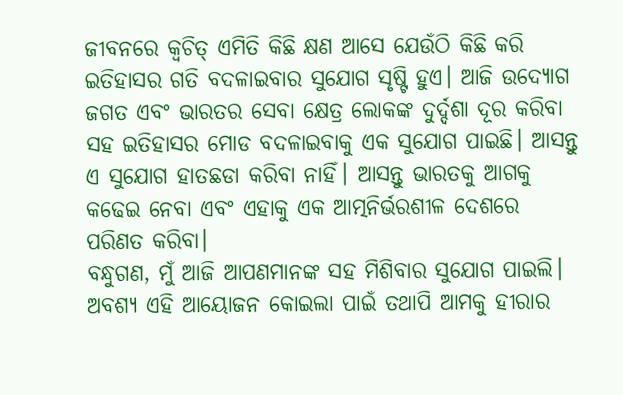ଜୀବନରେ କ୍ୱଚିତ୍ ଏମିତି କିଛି କ୍ଷଣ ଆସେ ଯେଉଁଠି କିଛି କରି ଇତିହାସର ଗତି ବଦଳାଇବାର ସୁଯୋଗ ସୃଷ୍ଟି ହୁଏ। ଆଜି ଉଦ୍ୟୋଗ ଜଗତ ଏବଂ ଭାରତର ସେବା କ୍ଷେତ୍ର ଲୋକଙ୍କ ଦୁର୍ଦ୍ଦଶା ଦୂର କରିବା ସହ ଇତିହାସର ମୋଡ ବଦଳାଇବାକୁ ଏକ ସୁଯୋଗ ପାଇଛି। ଆସନ୍ତୁ ଏ ସୁଯୋଗ ହାତଛଡା କରିବା ନାହିଁ। ଆସନ୍ତୁ ଭାରତକୁ ଆଗକୁ କଢେଇ ନେବା ଏବଂ ଏହାକୁ ଏକ ଆତ୍ମନିର୍ଭରଶୀଳ ଦେଶରେ ପରିଣତ କରିବା।
ବନ୍ଧୁଗଣ, ମୁଁ ଆଜି ଆପଣମାନଙ୍କ ସହ ମିଶିବାର ସୁଯୋଗ ପାଇଲି। ଅବଶ୍ୟ ଏହି ଆୟୋଜନ କୋଇଲା ପାଇଁ ତଥାପି ଆମକୁ ହୀରାର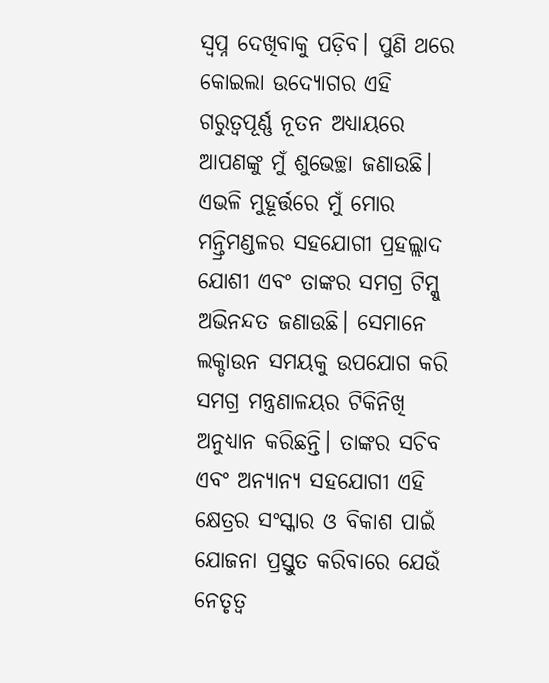ସ୍ୱପ୍ନ ଦେଖିବାକୁ ପଡ଼ିବ। ପୁଣି ଥରେ କୋଇଲା ଉଦ୍ୟୋଗର ଏହି ଗରୁତ୍ୱପୂର୍ଣ୍ଣ ନୂତନ ଅଧ୍ୟାୟରେ ଆପଣଙ୍କୁ ମୁଁ ଶୁଭେଚ୍ଛା ଜଣାଉଛି। ଏଭଳି ମୁହୂର୍ତ୍ତରେ ମୁଁ ମୋର ମନ୍ତ୍ରିମଣ୍ଡଳର ସହଯୋଗୀ ପ୍ରହଲ୍ଲାଦ ଯୋଶୀ ଏବଂ ତାଙ୍କର ସମଗ୍ର ଟିମ୍କୁ ଅଭିନନ୍ଦତ ଜଣାଉଛି। ସେମାନେ ଲକ୍ଡାଉନ ସମୟକୁ ଉପଯୋଗ କରି ସମଗ୍ର ମନ୍ତ୍ରଣାଳୟର ଟିକିନିଖି ଅନୁଧ୍ୟାନ କରିଛନ୍ତି। ତାଙ୍କର ସଚିବ ଏବଂ ଅନ୍ୟାନ୍ୟ ସହଯୋଗୀ ଏହି କ୍ଷେତ୍ରର ସଂସ୍କାର ଓ ବିକାଶ ପାଇଁ ଯୋଜନା ପ୍ରସ୍ତୁତ କରିବାରେ ଯେଉଁ ନେତୃତ୍ୱ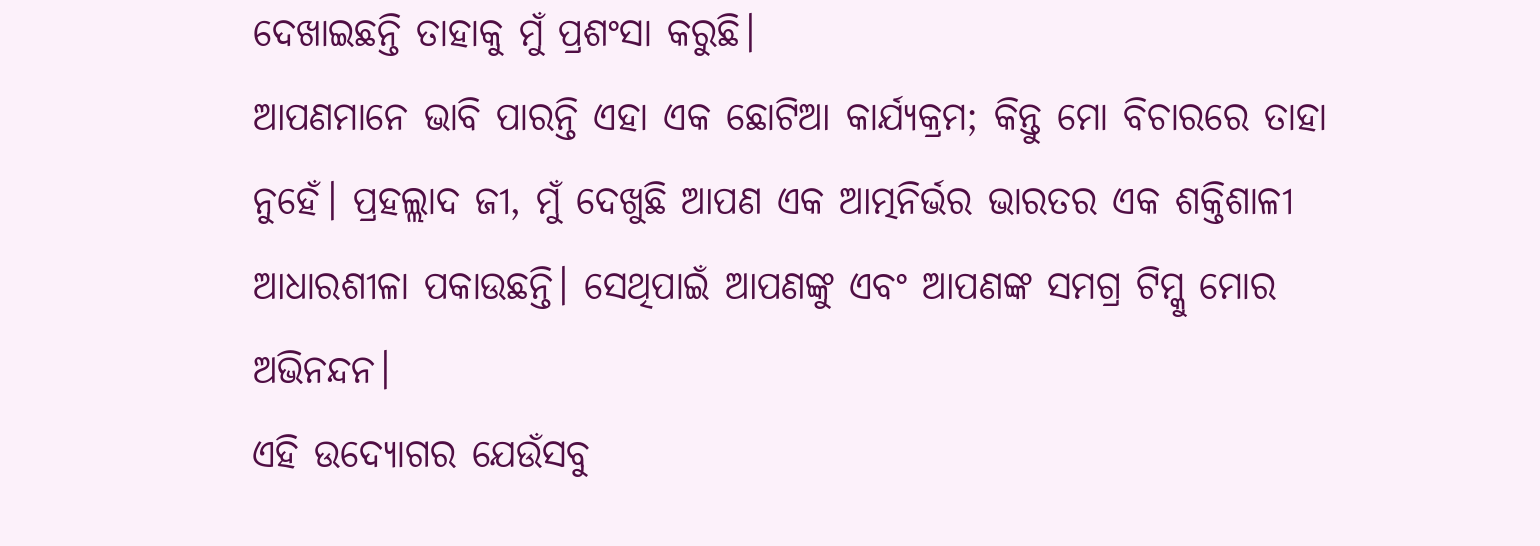ଦେଖାଇଛନ୍ତି ତାହାକୁ ମୁଁ ପ୍ରଶଂସା କରୁଛି।
ଆପଣମାନେ ଭାବି ପାରନ୍ତି ଏହା ଏକ ଛୋଟିଆ କାର୍ଯ୍ୟକ୍ରମ; କିନ୍ତୁ ମୋ ବିଚାରରେ ତାହା ନୁହେଁ। ପ୍ରହଲ୍ଲାଦ ଜୀ, ମୁଁ ଦେଖୁଛି ଆପଣ ଏକ ଆତ୍ମନିର୍ଭର ଭାରତର ଏକ ଶକ୍ତିଶାଳୀ ଆଧାରଶୀଳା ପକାଉଛନ୍ତି। ସେଥିପାଇଁ ଆପଣଙ୍କୁ ଏବଂ ଆପଣଙ୍କ ସମଗ୍ର ଟିମ୍କୁ ମୋର ଅଭିନନ୍ଦନ।
ଏହି ଉଦ୍ୟୋଗର ଯେଉଁସବୁ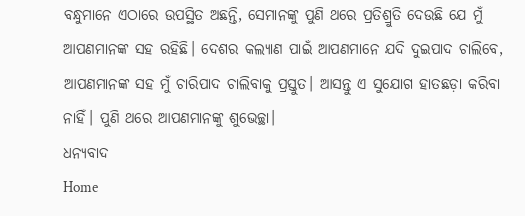ବନ୍ଧୁମାନେ ଏଠାରେ ଉପସ୍ଥିତ ଅଛନ୍ତି, ସେମାନଙ୍କୁ ପୁଣି ଥରେ ପ୍ରତିଶ୍ରୁତି ଦେଉଛି ଯେ ମୁଁ ଆପଣମାନଙ୍କ ସହ ରହିଛି। ଦେଶର କଲ୍ୟାଣ ପାଇଁ ଆପଣମାନେ ଯଦି ଦୁଇପାଦ ଚାଲିବେ, ଆପଣମାନଙ୍କ ସହ ମୁଁ ଚାରିପାଦ ଚାଲିବାକୁ ପ୍ରସ୍ତୁତ। ଆସନ୍ତୁ ଏ ସୁଯୋଗ ହାତଛଡ଼ା କରିବା ନାହିଁ। ପୁଣି ଥରେ ଆପଣମାନଙ୍କୁ ଶୁଭେଚ୍ଛା।
ଧନ୍ୟବାଦ
Home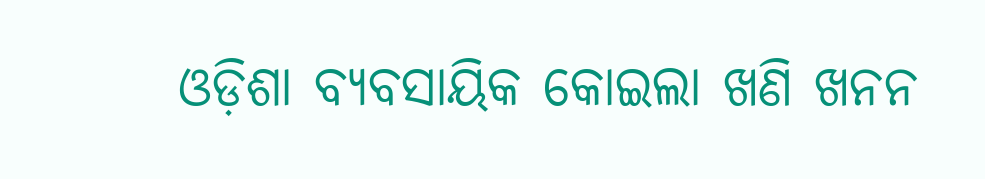ଓଡ଼ିଶା ବ୍ୟବସାୟିକ କୋଇଲା ଖଣି ଖନନ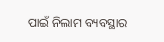ପାଇଁ ନିଲାମ ବ୍ୟବସ୍ଥାର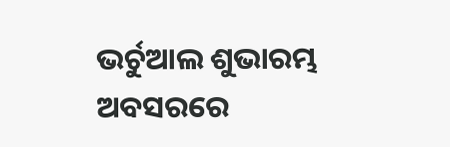ଭର୍ଚୁଆଲ ଶୁଭାରମ୍ଭ ଅବସରରେ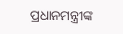ପ୍ରଧାନମନ୍ତ୍ରୀଙ୍କ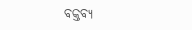ବକ୍ତବ୍ୟ